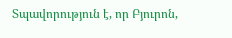Տպավորություն է, որ Բյուրոն,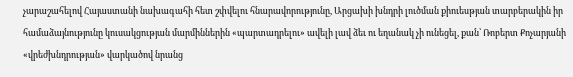չարաշահելով Հայաստանի նախագահի հետ շփվելու հնարավորությունը, Արցախի խնդրի լուծման քիուեսթյան տարբերակին իր համաձայնությունը կուսակցության մարմիններին «պարտադրելու» ավելի լավ ձեւ ու եղանակ չի ունեցել, քան՝ Ռոբերտ Քոչարյանի «վրեժխնդրության» վարկածով նրանց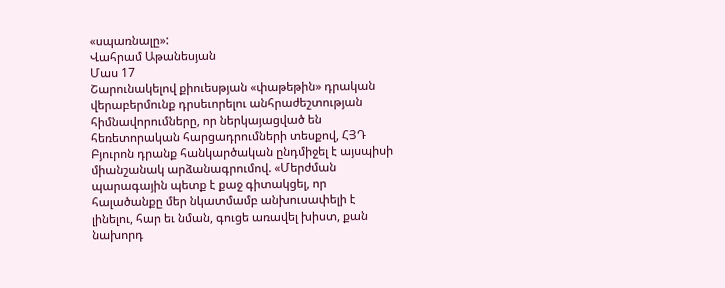«սպառնալը»:
Վահրամ Աթանեսյան
Մաս 17
Շարունակելով քիուեսթյան «փաթեթին» դրական վերաբերմունք դրսեւորելու անհրաժեշտության հիմնավորումները, որ ներկայացված են հեռետորական հարցադրումների տեսքով, ՀՅԴ Բյուրոն դրանք հանկարծական ընդմիջել է այսպիսի միանշանակ արձանագրումով. «Մերժման պարագային պետք է քաջ գիտակցել, որ հալածանքը մեր նկատմամբ անխուսափելի է լինելու, հար եւ նման, գուցե առավել խիստ, քան նախորդ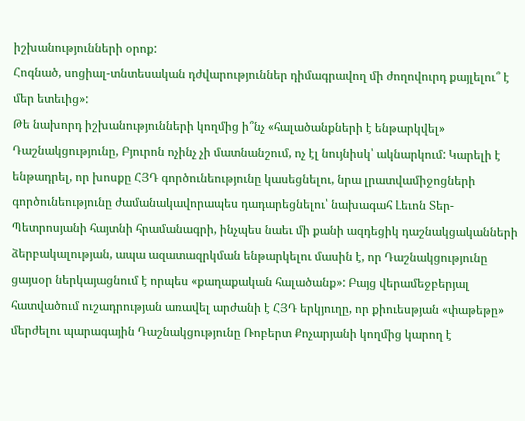իշխանությունների օրոք:
Հոգնած, սոցիալ-տնտեսական դժվարություններ դիմագրավող մի ժողովուրդ քայլելու՞ է մեր ետեւից»:
Թե նախորդ իշխանությունների կողմից ի՞նչ «հալածանքների է ենթարկվել» Դաշնակցությունը, Բյուրոն ոչինչ չի մատնանշում, ոչ էլ նույնիսկ՝ ակնարկում: Կարելի է ենթադրել, որ խոսքը ՀՅԴ գործունեությունը կասեցնելու, նրա լրատվամիջոցների գործունեությունը ժամանակավորապես դադարեցնելու՝ նախագահ Լեւոն Տեր-Պետրոսյանի հայտնի հրամանագրի, ինչպես նաեւ մի քանի ազդեցիկ դաշնակցականների ձերբակալության, ապա ազատազրկման ենթարկելու մասին է, որ Դաշնակցությունը ցայսօր ներկայացնում է որպես «քաղաքական հալածանք»: Բայց վերամեջբերյալ հատվածում ուշադրության առավել արժանի է ՀՅԴ երկյուղը, որ քիուեսթյան «փաթեթը» մերժելու պարագային Դաշնակցությունը Ռոբերտ Քոչարյանի կողմից կարող է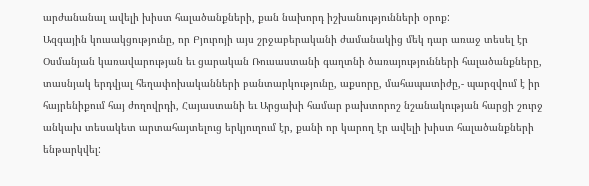արժանանալ ավելի խիստ հալածանքների, քան նախորդ իշխանությունների օրոք:
Ազգային կուսակցությունը, որ Բյուրոյի այս շրջաբերականի ժամանակից մեկ դար առաջ տեսել էր Օսմանյան կառավարության եւ ցարական Ռուսաստանի գաղտնի ծառայությունների հալածանքները, տասնյակ երդվյալ հեղափոխականների բանտարկությունը, աքսորը, մահապատիժը,- պարզվում է իր հայրենիքում հայ ժողովրդի, Հայաստանի եւ Արցախի համար բախտորոշ նշանակության հարցի շուրջ անկախ տեսակետ արտահայտելուց երկյուղում էր, քանի որ կարող էր ավելի խիստ հալածանքների ենթարկվել: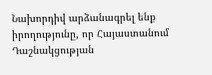Նախորդիվ արձանագրել ենք իրողությունը, որ Հայաստանում Դաշնակցության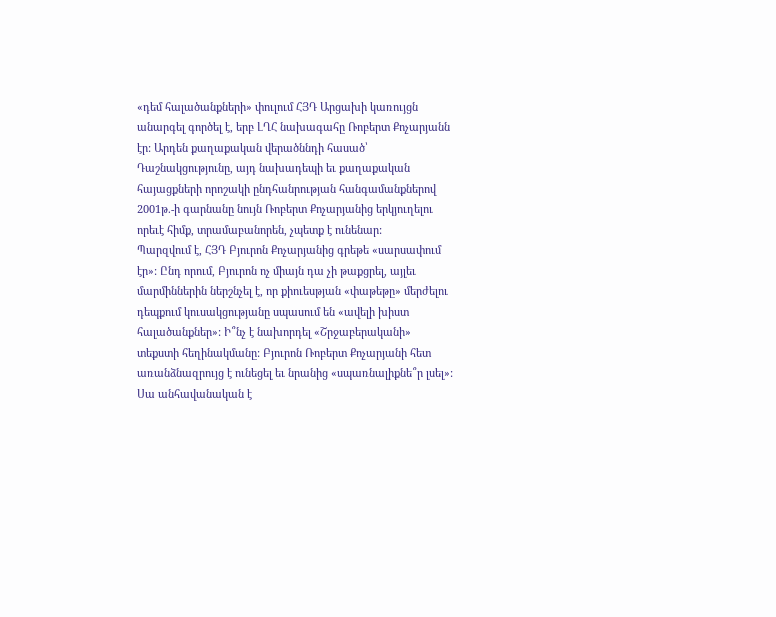«դեմ հալածանքների» փուլում ՀՅԴ Արցախի կառույցն անարգել գործել է, երբ ԼՂՀ նախագահը Ռոբերտ Քոչարյանն էր: Արդեն քաղաքական վերածննդի հասած՝ Դաշնակցությունը, այդ նախադեպի եւ քաղաքական հայացքների որոշակի ընդհանրության հանգամանքներով 2001թ.-ի գարնանը նույն Ռոբերտ Քոչարյանից երկյուղելու որեւէ հիմք, տրամաբանորեն, չպետք է ունենար:
Պարզվում է, ՀՅԴ Բյուրոն Քոչարյանից գրեթե «սարսափում էր»: Ընդ որում, Բյուրոն ոչ միայն դա չի թաքցրել, այլեւ մարմիններին ներշնչել է, որ քիուեսթյան «փաթեթը» մերժելու դեպքում կուսակցությանը սպասում են «ավելի խիստ հալածանքներ»: Ի՞նչ է նախորդել «Շրջաբերականի» տեքստի հեղինակմանը: Բյուրոն Ռոբերտ Քոչարյանի հետ առանձնազրույց է ունեցել եւ նրանից «սպառնալիքնե՞ր լսել»: Սա անհավանական է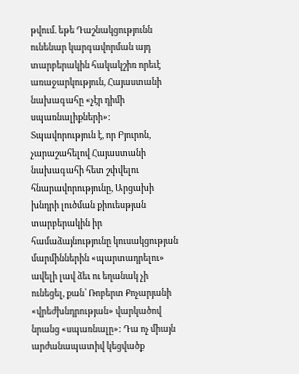թվում. եթե Դաշնակցությունն ունենար կարգավորման այդ տարբերակին հակակշիռ որեւէ առաջարկություն, Հայաստանի նախագահը «չէր դիմի սպառնալիքների»:
Տպավորություն է, որ Բյուրոն, չարաշահելով Հայաստանի նախագահի հետ շփվելու հնարավորությունը, Արցախի խնդրի լուծման քիուեսթյան տարբերակին իր համաձայնությունը կուսակցության մարմիններին «պարտադրելու» ավելի լավ ձեւ ու եղանակ չի ունեցել, քան՝ Ռոբերտ Քոչարյանի «վրեժխնդրության» վարկածով նրանց «սպառնալը»: Դա ոչ միայն արժանապատիվ կեցվածք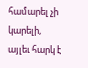համարել չի կարելի, այլեւ հարկ է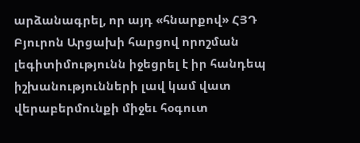արձանագրել, որ այդ «հնարքով» ՀՅԴ Բյուրոն Արցախի հարցով որոշման լեգիտիմությունն իջեցրել է իր հանդեպ իշխանությունների լավ կամ վատ վերաբերմունքի միջեւ հօգուտ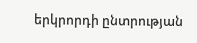երկրորդի ընտրության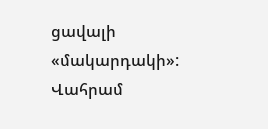ցավալի «մակարդակի»:
Վահրամ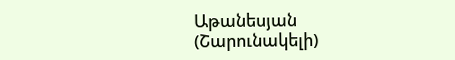Աթանեսյան
(Շարունակելի)